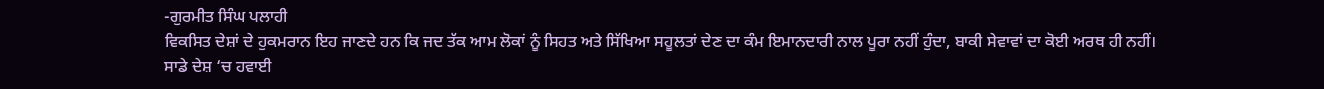-ਗੁਰਮੀਤ ਸਿੰਘ ਪਲਾਹੀ
ਵਿਕਸਿਤ ਦੇਸ਼ਾਂ ਦੇ ਹੁਕਮਰਾਨ ਇਹ ਜਾਣਦੇ ਹਨ ਕਿ ਜਦ ਤੱਕ ਆਮ ਲੋਕਾਂ ਨੂੰ ਸਿਹਤ ਅਤੇ ਸਿੱਖਿਆ ਸਹੂਲਤਾਂ ਦੇਣ ਦਾ ਕੰਮ ਇਮਾਨਦਾਰੀ ਨਾਲ ਪੂਰਾ ਨਹੀਂ ਹੁੰਦਾ, ਬਾਕੀ ਸੇਵਾਵਾਂ ਦਾ ਕੋਈ ਅਰਥ ਹੀ ਨਹੀਂ।
ਸਾਡੇ ਦੇਸ਼ ‘ਚ ਹਵਾਈ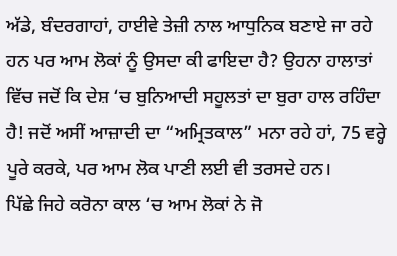ਅੱਡੇ, ਬੰਦਰਗਾਹਾਂ, ਹਾਈਵੇ ਤੇਜ਼ੀ ਨਾਲ ਆਧੁਨਿਕ ਬਣਾਏ ਜਾ ਰਹੇ ਹਨ ਪਰ ਆਮ ਲੋਕਾਂ ਨੂੰ ਉਸਦਾ ਕੀ ਫਾਇਦਾ ਹੈ? ਉਹਨਾ ਹਾਲਾਤਾਂ ਵਿੱਚ ਜਦੋਂ ਕਿ ਦੇਸ਼ ‘ਚ ਬੁਨਿਆਦੀ ਸਹੂਲਤਾਂ ਦਾ ਬੁਰਾ ਹਾਲ ਰਹਿੰਦਾ ਹੈ! ਜਦੋਂ ਅਸੀਂ ਆਜ਼ਾਦੀ ਦਾ “ਅਮ੍ਰਿਤਕਾਲ” ਮਨਾ ਰਹੇ ਹਾਂ, 75 ਵਰ੍ਹੇ ਪੂਰੇ ਕਰਕੇ, ਪਰ ਆਮ ਲੋਕ ਪਾਣੀ ਲਈ ਵੀ ਤਰਸਦੇ ਹਨ।
ਪਿੱਛੇ ਜਿਹੇ ਕਰੋਨਾ ਕਾਲ ‘ਚ ਆਮ ਲੋਕਾਂ ਨੇ ਜੋ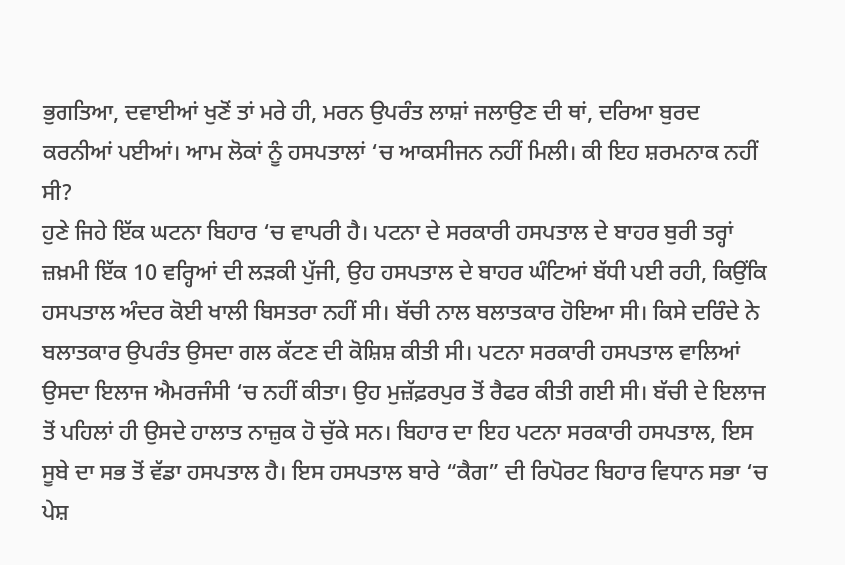ਭੁਗਤਿਆ, ਦਵਾਈਆਂ ਖੁਣੋਂ ਤਾਂ ਮਰੇ ਹੀ, ਮਰਨ ਉਪਰੰਤ ਲਾਸ਼ਾਂ ਜਲਾਉਣ ਦੀ ਥਾਂ, ਦਰਿਆ ਬੁਰਦ ਕਰਨੀਆਂ ਪਈਆਂ। ਆਮ ਲੋਕਾਂ ਨੂੰ ਹਸਪਤਾਲਾਂ ‘ਚ ਆਕਸੀਜਨ ਨਹੀਂ ਮਿਲੀ। ਕੀ ਇਹ ਸ਼ਰਮਨਾਕ ਨਹੀਂ ਸੀ?
ਹੁਣੇ ਜਿਹੇ ਇੱਕ ਘਟਨਾ ਬਿਹਾਰ ‘ਚ ਵਾਪਰੀ ਹੈ। ਪਟਨਾ ਦੇ ਸਰਕਾਰੀ ਹਸਪਤਾਲ ਦੇ ਬਾਹਰ ਬੁਰੀ ਤਰ੍ਹਾਂ ਜ਼ਖ਼ਮੀ ਇੱਕ 10 ਵਰ੍ਹਿਆਂ ਦੀ ਲੜਕੀ ਪੁੱਜੀ, ਉਹ ਹਸਪਤਾਲ ਦੇ ਬਾਹਰ ਘੰਟਿਆਂ ਬੱਧੀ ਪਈ ਰਹੀ, ਕਿਉਂਕਿ ਹਸਪਤਾਲ ਅੰਦਰ ਕੋਈ ਖਾਲੀ ਬਿਸਤਰਾ ਨਹੀਂ ਸੀ। ਬੱਚੀ ਨਾਲ ਬਲਾਤਕਾਰ ਹੋਇਆ ਸੀ। ਕਿਸੇ ਦਰਿੰਦੇ ਨੇ ਬਲਾਤਕਾਰ ਉਪਰੰਤ ਉਸਦਾ ਗਲ ਕੱਟਣ ਦੀ ਕੋਸ਼ਿਸ਼ ਕੀਤੀ ਸੀ। ਪਟਨਾ ਸਰਕਾਰੀ ਹਸਪਤਾਲ ਵਾਲਿਆਂ ਉਸਦਾ ਇਲਾਜ ਐਮਰਜੰਸੀ ‘ਚ ਨਹੀਂ ਕੀਤਾ। ਉਹ ਮੁਜ਼ੱਫ਼ਰਪੁਰ ਤੋਂ ਰੈਫਰ ਕੀਤੀ ਗਈ ਸੀ। ਬੱਚੀ ਦੇ ਇਲਾਜ ਤੋਂ ਪਹਿਲਾਂ ਹੀ ਉਸਦੇ ਹਾਲਾਤ ਨਾਜ਼ੁਕ ਹੋ ਚੁੱਕੇ ਸਨ। ਬਿਹਾਰ ਦਾ ਇਹ ਪਟਨਾ ਸਰਕਾਰੀ ਹਸਪਤਾਲ, ਇਸ ਸੂਬੇ ਦਾ ਸਭ ਤੋਂ ਵੱਡਾ ਹਸਪਤਾਲ ਹੈ। ਇਸ ਹਸਪਤਾਲ ਬਾਰੇ “ਕੈਗ” ਦੀ ਰਿਪੋਰਟ ਬਿਹਾਰ ਵਿਧਾਨ ਸਭਾ ‘ਚ ਪੇਸ਼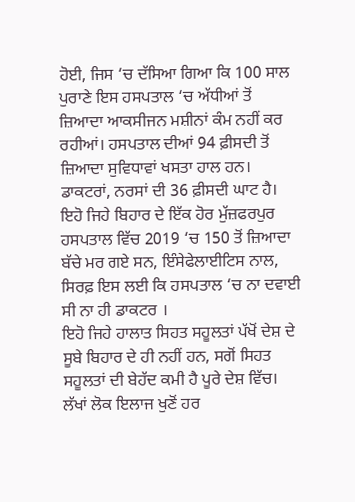ਹੋਈ, ਜਿਸ ‘ਚ ਦੱਸਿਆ ਗਿਆ ਕਿ 100 ਸਾਲ ਪੁਰਾਣੇ ਇਸ ਹਸਪਤਾਲ ‘ਚ ਅੱਧੀਆਂ ਤੋਂ ਜ਼ਿਆਦਾ ਆਕਸੀਜਨ ਮਸ਼ੀਨਾਂ ਕੰਮ ਨਹੀਂ ਕਰ ਰਹੀਆਂ। ਹਸਪਤਾਲ ਦੀਆਂ 94 ਫ਼ੀਸਦੀ ਤੋਂ ਜ਼ਿਆਦਾ ਸੁਵਿਧਾਵਾਂ ਖਸਤਾ ਹਾਲ ਹਨ। ਡਾਕਟਰਾਂ, ਨਰਸਾਂ ਦੀ 36 ਫ਼ੀਸਦੀ ਘਾਟ ਹੈ।
ਇਹੋ ਜਿਹੇ ਬਿਹਾਰ ਦੇ ਇੱਕ ਹੋਰ ਮੁੱਜ਼ਫਰਪੁਰ ਹਸਪਤਾਲ ਵਿੱਚ 2019 ‘ਚ 150 ਤੋਂ ਜ਼ਿਆਦਾ ਬੱਚੇ ਮਰ ਗਏ ਸਨ, ਇੰਸੇਫੇਲਾਈਟਿਸ ਨਾਲ, ਸਿਰਫ਼ ਇਸ ਲਈ ਕਿ ਹਸਪਤਾਲ ‘ਚ ਨਾ ਦਵਾਈ ਸੀ ਨਾ ਹੀ ਡਾਕਟਰ ।
ਇਹੋ ਜਿਹੇ ਹਾਲਾਤ ਸਿਹਤ ਸਹੂਲਤਾਂ ਪੱਖੋਂ ਦੇਸ਼ ਦੇ ਸੂਬੇ ਬਿਹਾਰ ਦੇ ਹੀ ਨਹੀਂ ਹਨ, ਸਗੋਂ ਸਿਹਤ ਸਹੂਲਤਾਂ ਦੀ ਬੇਹੱਦ ਕਮੀ ਹੈ ਪੂਰੇ ਦੇਸ਼ ਵਿੱਚ। ਲੱਖਾਂ ਲੋਕ ਇਲਾਜ ਖੁਣੋਂ ਹਰ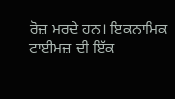ਰੋਜ਼ ਮਰਦੇ ਹਨ। ਇਕਨਾਮਿਕ ਟਾਈਮਜ਼ ਦੀ ਇੱਕ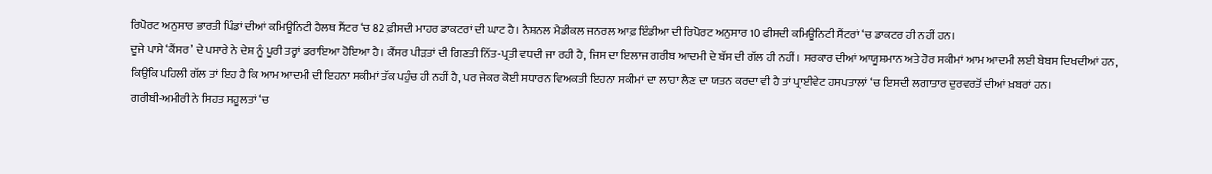ਰਿਪੋਰਟ ਅਨੁਸਾਰ ਭਾਰਤੀ ਪਿੰਡਾਂ ਦੀਆਂ ਕਮਿਊਨਿਟੀ ਹੈਲਥ ਸੈਂਟਰ ‘ਚ 82 ਫ਼ੀਸਦੀ ਮਾਹਰ ਡਾਕਟਰਾਂ ਦੀ ਘਾਟ ਹੈ। ਨੈਸ਼ਨਲ ਮੈਡੀਕਲ ਜਨਰਲ ਆਫ਼ ਇੰਡੀਆ ਦੀ ਰਿਪੋਰਟ ਅਨੁਸਾਰ 10 ਫੀਸਦੀ ਕਮਿਊਨਿਟੀ ਸੈਂਟਰਾਂ ‘ਚ ਡਾਕਟਰ ਹੀ ਨਹੀਂ ਹਨ।
ਦੂਜੇ ਪਾਸੇ ‘ਕੈਂਸਰ’ ਦੇ ਪਸਾਰੇ ਨੇ ਦੇਸ਼ ਨੂੰ ਪੂਰੀ ਤਰ੍ਹਾਂ ਡਰਾਇਆ ਹੋਇਆ ਹੈ। ਕੈਂਸਰ ਪੀੜਤਾਂ ਦੀ ਗਿਣਤੀ ਨਿੱਤ-ਪ੍ਰਤੀ ਵਧਦੀ ਜਾ ਰਹੀ ਹੈ, ਜਿਸ ਦਾ ਇਲਾਜ ਗਰੀਬ ਆਦਮੀ ਦੇ ਬੱਸ ਦੀ ਗੱਲ ਹੀ ਨਹੀਂ। ਸਰਕਾਰ ਦੀਆਂ ਆਯੂਸ਼ਮਾਨ ਅਤੇ ਹੋਰ ਸਕੀਮਾਂ ਆਮ ਆਦਮੀ ਲਈ ਬੇਬਸ ਦਿਖਦੀਆਂ ਹਨ, ਕਿਉਂਕਿ ਪਹਿਲੀ ਗੱਲ ਤਾਂ ਇਹ ਹੈ ਕਿ ਆਮ ਆਦਮੀ ਦੀ ਇਹਨਾ ਸਕੀਮਾਂ ਤੱਕ ਪਹੁੰਚ ਹੀ ਨਹੀਂ ਹੈ, ਪਰ ਜੇਕਰ ਕੋਈ ਸਧਾਰਨ ਵਿਅਕਤੀ ਇਹਨਾ ਸਕੀਮਾਂ ਦਾ ਲਾਹਾ ਲੈਣ ਦਾ ਯਤਨ ਕਰਦਾ ਵੀ ਹੈ ਤਾਂ ਪ੍ਰਾਈਵੇਟ ਹਸਪਤਾਲਾਂ ‘ਚ ਇਸਦੀ ਲਗਾਤਾਰ ਦੁਰਵਰਤੋਂ ਦੀਆਂ ਖ਼ਬਰਾਂ ਹਨ।
ਗਰੀਬੀ-ਅਮੀਰੀ ਨੇ ਸਿਹਤ ਸਹੂਲਤਾਂ ‘ਚ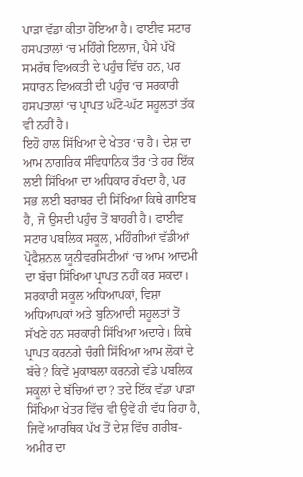ਪਾੜਾ ਵੱਡਾ ਕੀਤਾ ਹੋਇਆ ਹੈ। ਫਾਈਵ ਸਟਾਰ ਹਸਪਤਾਲਾਂ ‘ਚ ਮਹਿੰਗੇ ਇਲਾਜ, ਪੈਸੇ ਪੱਖੋਂ ਸਮਰੱਥ ਵਿਅਕਤੀ ਦੇ ਪਹੁੰਚ ਵਿੱਚ ਹਨ, ਪਰ ਸਧਾਰਨ ਵਿਅਕਤੀ ਦੀ ਪਹੁੰਚ ‘ਚ ਸਰਕਾਰੀ ਹਸਪਤਾਲਾਂ ‘ਚ ਪ੍ਰਾਪਤ ਘੱਟੋ-ਘੱਟ ਸਹੂਲਤਾਂ ਤੱਕ ਵੀ ਨਹੀਂ ਹੈ।
ਇਹੋ ਹਾਲ ਸਿੱਖਿਆ ਦੇ ਖੇਤਰ ‘ਚ ਹੈ। ਦੇਸ਼ ਦਾ ਆਮ ਨਾਗਰਿਕ ਸੰਵਿਧਾਨਿਕ ਤੌਰ ‘ਤੇ ਹਰ ਇੱਕ ਲਈ ਸਿੱਖਿਆ ਦਾ ਅਧਿਕਾਰ ਰੱਖਦਾ ਹੈ, ਪਰ ਸਭ ਲਈ ਬਰਾਬਰ ਦੀ ਸਿੱਖਿਆ ਕਿਥੇ ਗਾਇਬ ਹੈ, ਜੋ ਉਸਦੀ ਪਹੁੰਚ ਤੋਂ ਬਾਹਰੀ ਹੈ। ਫਾਈਵ ਸਟਾਰ ਪਬਲਿਕ ਸਕੂਲ, ਮਹਿੰਗੀਆਂ ਵੱਡੀਆਂ ਪ੍ਰੋਫੈਸ਼ਨਲ ਯੂਨੀਵਰਸਿਟੀਆਂ ‘ਚ ਆਮ ਆਦਮੀ ਦਾ ਬੱਚਾ ਸਿੱਖਿਆ ਪ੍ਰਾਪਤ ਨਹੀਂ ਕਰ ਸਕਦਾ। ਸਰਕਾਰੀ ਸਕੂਲ ਅਧਿਆਪਕਾਂ, ਵਿਸ਼ਾ ਅਧਿਆਪਕਾਂ ਅਤੇ ਬੁਨਿਆਦੀ ਸਹੂਲਤਾਂ ਤੋਂ ਸੱਖਣੇ ਹਨ ਸਰਕਾਰੀ ਸਿੱਖਿਆ ਅਦਾਰੇ। ਕਿਥੇ ਪ੍ਰਾਪਤ ਕਰਨਗੇ ਚੰਗੀ ਸਿੱਖਿਆ ਆਮ ਲੋਕਾਂ ਦੇ ਬੱਚੇ? ਕਿਵੇਂ ਮੁਕਾਬਲਾ ਕਰਨਗੇ ਵੱਡੇ ਪਬਲਿਕ ਸਕੂਲਾਂ ਦੇ ਬੱਚਿਆਂ ਦਾ? ਤਦੇ ਇੱਕ ਵੱਡਾ ਪਾੜਾ ਸਿੱਖਿਆ ਖੇਤਰ ਵਿੱਚ ਵੀ ਉਵੇਂ ਹੀ ਵੱਧ ਰਿਹਾ ਹੈ, ਜਿਵੇਂ ਆਰਥਿਕ ਪੱਖ ਤੋਂ ਦੇਸ਼ ਵਿੱਚ ਗਰੀਬ-ਅਮੀਰ ਦਾ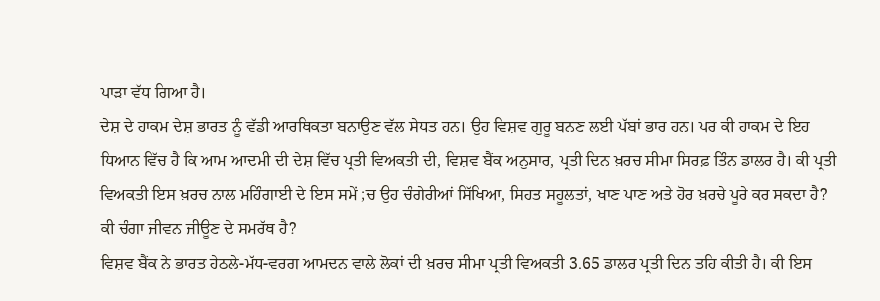ਪਾੜਾ ਵੱਧ ਗਿਆ ਹੈ।
ਦੇਸ਼ ਦੇ ਹਾਕਮ ਦੇਸ਼ ਭਾਰਤ ਨੂੰ ਵੱਡੀ ਆਰਥਿਕਤਾ ਬਨਾਉਣ ਵੱਲ ਸੇਧਤ ਹਨ। ਉਹ ਵਿਸ਼ਵ ਗੁਰੂ ਬਨਣ ਲਈ ਪੱਬਾਂ ਭਾਰ ਹਨ। ਪਰ ਕੀ ਹਾਕਮ ਦੇ ਇਹ ਧਿਆਨ ਵਿੱਚ ਹੈ ਕਿ ਆਮ ਆਦਮੀ ਦੀ ਦੇਸ਼ ਵਿੱਚ ਪ੍ਰਤੀ ਵਿਅਕਤੀ ਦੀ, ਵਿਸ਼ਵ ਬੈਂਕ ਅਨੁਸਾਰ, ਪ੍ਰਤੀ ਦਿਨ ਖ਼ਰਚ ਸੀਮਾ ਸਿਰਫ਼ ਤਿੰਨ ਡਾਲਰ ਹੈ। ਕੀ ਪ੍ਰਤੀ ਵਿਅਕਤੀ ਇਸ ਖ਼ਰਚ ਨਾਲ ਮਹਿੰਗਾਈ ਦੇ ਇਸ ਸਮੇਂ ;ਚ ਉਹ ਚੰਗੇਰੀਆਂ ਸਿੱਖਿਆ, ਸਿਹਤ ਸਹੂਲਤਾਂ, ਖਾਣ ਪਾਣ ਅਤੇ ਹੋਰ ਖ਼ਰਚੇ ਪੂਰੇ ਕਰ ਸਕਦਾ ਹੈ? ਕੀ ਚੰਗਾ ਜੀਵਨ ਜੀਊਣ ਦੇ ਸਮਰੱਥ ਹੈ?
ਵਿਸ਼ਵ ਬੈਂਕ ਨੇ ਭਾਰਤ ਹੇਠਲੇ-ਮੱਧ-ਵਰਗ ਆਮਦਨ ਵਾਲੇ ਲੋਕਾਂ ਦੀ ਖ਼ਰਚ ਸੀਮਾ ਪ੍ਰਤੀ ਵਿਅਕਤੀ 3.65 ਡਾਲਰ ਪ੍ਰਤੀ ਦਿਨ ਤਹਿ ਕੀਤੀ ਹੈ। ਕੀ ਇਸ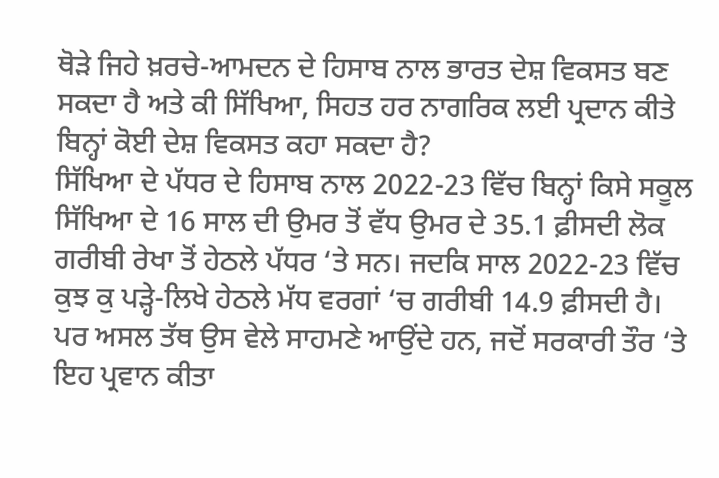ਥੋੜੇ ਜਿਹੇ ਖ਼ਰਚੇ-ਆਮਦਨ ਦੇ ਹਿਸਾਬ ਨਾਲ ਭਾਰਤ ਦੇਸ਼ ਵਿਕਸਤ ਬਣ ਸਕਦਾ ਹੈ ਅਤੇ ਕੀ ਸਿੱਖਿਆ, ਸਿਹਤ ਹਰ ਨਾਗਰਿਕ ਲਈ ਪ੍ਰਦਾਨ ਕੀਤੇ ਬਿਨ੍ਹਾਂ ਕੋਈ ਦੇਸ਼ ਵਿਕਸਤ ਕਹਾ ਸਕਦਾ ਹੈ?
ਸਿੱਖਿਆ ਦੇ ਪੱਧਰ ਦੇ ਹਿਸਾਬ ਨਾਲ 2022-23 ਵਿੱਚ ਬਿਨ੍ਹਾਂ ਕਿਸੇ ਸਕੂਲ ਸਿੱਖਿਆ ਦੇ 16 ਸਾਲ ਦੀ ਉਮਰ ਤੋਂ ਵੱਧ ਉਮਰ ਦੇ 35.1 ਫ਼ੀਸਦੀ ਲੋਕ ਗਰੀਬੀ ਰੇਖਾ ਤੋਂ ਹੇਠਲੇ ਪੱਧਰ ‘ਤੇ ਸਨ। ਜਦਕਿ ਸਾਲ 2022-23 ਵਿੱਚ ਕੁਝ ਕੁ ਪੜ੍ਹੇ-ਲਿਖੇ ਹੇਠਲੇ ਮੱਧ ਵਰਗਾਂ ‘ਚ ਗਰੀਬੀ 14.9 ਫ਼ੀਸਦੀ ਹੈ। ਪਰ ਅਸਲ ਤੱਥ ਉਸ ਵੇਲੇ ਸਾਹਮਣੇ ਆਉਂਦੇ ਹਨ, ਜਦੋਂ ਸਰਕਾਰੀ ਤੌਰ ‘ਤੇ ਇਹ ਪ੍ਰਵਾਨ ਕੀਤਾ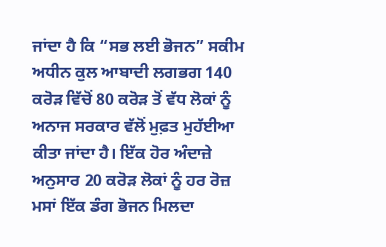ਜਾਂਦਾ ਹੈ ਕਿ “ਸਭ ਲਈ ਭੋਜਨ” ਸਕੀਮ ਅਧੀਨ ਕੁਲ ਆਬਾਦੀ ਲਗਭਗ 140 ਕਰੋੜ ਵਿੱਚੋਂ 80 ਕਰੋੜ ਤੋਂ ਵੱਧ ਲੋਕਾਂ ਨੂੰ ਅਨਾਜ ਸਰਕਾਰ ਵੱਲੋਂ ਮੁਫ਼ਤ ਮੁਹੱਈਆ ਕੀਤਾ ਜਾਂਦਾ ਹੈ। ਇੱਕ ਹੋਰ ਅੰਦਾਜ਼ੇ ਅਨੁਸਾਰ 20 ਕਰੋੜ ਲੋਕਾਂ ਨੂੰ ਹਰ ਰੋਜ਼ ਮਸਾਂ ਇੱਕ ਡੰਗ ਭੋਜਨ ਮਿਲਦਾ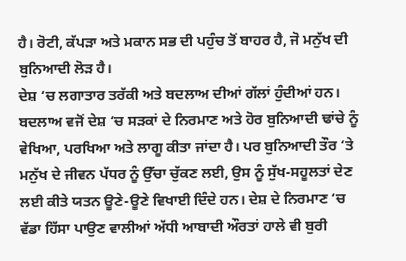ਹੈ। ਰੋਟੀ, ਕੱਪੜਾ ਅਤੇ ਮਕਾਨ ਸਭ ਦੀ ਪਹੁੰਚ ਤੋਂ ਬਾਹਰ ਹੈ, ਜੋ ਮਨੁੱਖ ਦੀ ਬੁਨਿਆਦੀ ਲੋੜ ਹੈ।
ਦੇਸ਼ ‘ਚ ਲਗਾਤਾਰ ਤਰੱਕੀ ਅਤੇ ਬਦਲਾਅ ਦੀਆਂ ਗੱਲਾਂ ਹੁੰਦੀਆਂ ਹਨ। ਬਦਲਾਅ ਵਜੋਂ ਦੇਸ਼ ‘ਚ ਸੜਕਾਂ ਦੇ ਨਿਰਮਾਣ ਅਤੇ ਹੋਰ ਬੁਨਿਆਦੀ ਢਾਂਚੇ ਨੂੰ ਵੇਖਿਆ, ਪਰਖਿਆ ਅਤੇ ਲਾਗੂ ਕੀਤਾ ਜਾਂਦਾ ਹੈ। ਪਰ ਬੁਨਿਆਦੀ ਤੌਰ ‘ਤੇ ਮਨੁੱਖ ਦੇ ਜੀਵਨ ਪੱਧਰ ਨੂੰ ਉੱਚਾ ਚੁੱਕਣ ਲਈ, ਉਸ ਨੂੰ ਸੁੱਖ-ਸਹੂਲਤਾਂ ਦੇਣ ਲਈ ਕੀਤੇ ਯਤਨ ਊਣੇ-ਊਣੇ ਵਿਖਾਈ ਦਿੰਦੇ ਹਨ। ਦੇਸ਼ ਦੇ ਨਿਰਮਾਣ ‘ਚ ਵੱਡਾ ਹਿੱਸਾ ਪਾਉਣ ਵਾਲੀਆਂ ਅੱਧੀ ਆਬਾਦੀ ਔਰਤਾਂ ਹਾਲੇ ਵੀ ਬੁਰੀ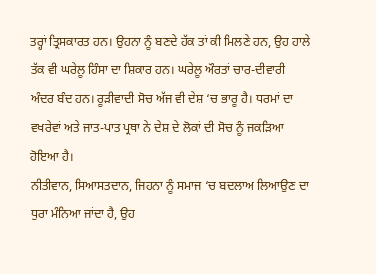ਤਰ੍ਹਾਂ ਤ੍ਰਿਸਕਾਰਤ ਹਨ। ਉਹਨਾ ਨੂੰ ਬਣਦੇ ਹੱਕ ਤਾਂ ਕੀ ਮਿਲਣੇ ਹਨ, ਉਹ ਹਾਲੇ ਤੱਕ ਵੀ ਘਰੇਲੂ ਹਿੰਸਾ ਦਾ ਸ਼ਿਕਾਰ ਹਨ। ਘਰੇਲੂ ਔਰਤਾਂ ਚਾਰ-ਦੀਵਾਰੀ ਅੰਦਰ ਬੰਦ ਹਨ। ਰੂੜੀਵਾਦੀ ਸੋਚ ਅੱਜ ਵੀ ਦੇਸ਼ ‘ਚ ਭਾਰੂ ਹੈ। ਧਰਮਾਂ ਦਾ ਵਖਰੇਵਾਂ ਅਤੇ ਜਾਤ-ਪਾਤ ਪ੍ਰਥਾ ਨੇ ਦੇਸ਼ ਦੇ ਲੋਕਾਂ ਦੀ ਸੋਚ ਨੂੰ ਜਕੜਿਆ ਹੋਇਆ ਹੈ।
ਨੀਤੀਵਾਨ, ਸਿਆਸਤਦਾਨ, ਜਿਹਨਾ ਨੂੰ ਸਮਾਜ ‘ਚ ਬਦਲਾਅ ਲਿਆਉਣ ਦਾ ਧੁਰਾ ਮੰਨਿਆ ਜਾਂਦਾ ਹੈ, ਉਹ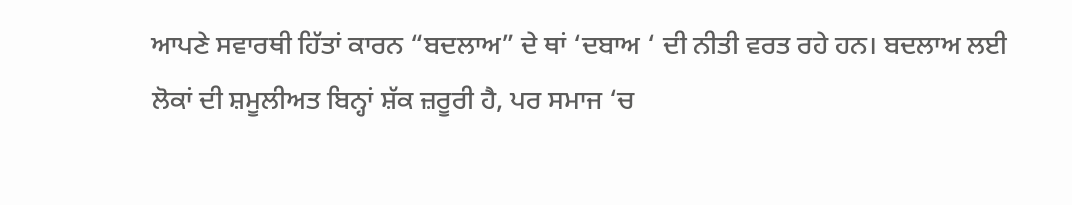ਆਪਣੇ ਸਵਾਰਥੀ ਹਿੱਤਾਂ ਕਾਰਨ “ਬਦਲਾਅ” ਦੇ ਥਾਂ ‘ਦਬਾਅ ‘ ਦੀ ਨੀਤੀ ਵਰਤ ਰਹੇ ਹਨ। ਬਦਲਾਅ ਲਈ ਲੋਕਾਂ ਦੀ ਸ਼ਮੂਲੀਅਤ ਬਿਨ੍ਹਾਂ ਸ਼ੱਕ ਜ਼ਰੂਰੀ ਹੈ, ਪਰ ਸਮਾਜ ‘ਚ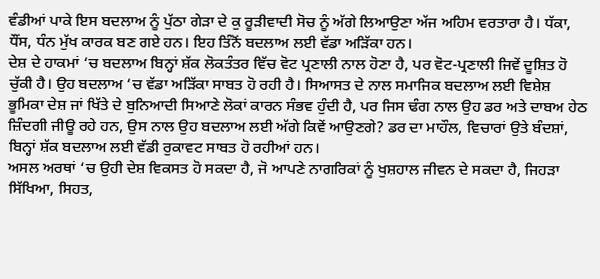ਵੰਡੀਆਂ ਪਾਕੇ ਇਸ ਬਦਲਾਅ ਨੂੰ ਪੁੱਠਾ ਗੇੜਾ ਦੇ ਕੁ ਰੂੜੀਵਾਦੀ ਸੋਚ ਨੂੰ ਅੱਗੇ ਲਿਆਉਣਾ ਅੱਜ ਅਹਿਮ ਵਰਤਾਰਾ ਹੈ। ਧੱਕਾ, ਧੌਂਸ, ਧੰਨ ਮੁੱਖ ਕਾਰਕ ਬਣ ਗਏ ਹਨ। ਇਹ ਤਿੰਨੋਂ ਬਦਲਾਅ ਲਈ ਵੱਡਾ ਅੜਿੱਕਾ ਹਨ।
ਦੇਸ਼ ਦੇ ਹਾਕਮਾਂ ‘ਚ ਬਦਲਾਅ ਬਿਨ੍ਹਾਂ ਸ਼ੱਕ ਲੋਕਤੰਤਰ ਵਿੱਚ ਵੋਟ ਪ੍ਰਣਾਲੀ ਨਾਲ ਹੋਣਾ ਹੈ, ਪਰ ਵੋਟ-ਪ੍ਰਣਾਲੀ ਜਿਵੇਂ ਦੂਸ਼ਿਤ ਹੋ ਚੁੱਕੀ ਹੈ। ਉਹ ਬਦਲਾਅ ‘ਚ ਵੱਡਾ ਅੜਿੱਕਾ ਸਾਬਤ ਹੋ ਰਹੀ ਹੈ। ਸਿਆਸਤ ਦੇ ਨਾਲ ਸਮਾਜਿਕ ਬਦਲਾਅ ਲਈ ਵਿਸ਼ੇਸ਼ ਭੂਮਿਕਾ ਦੇਸ਼ ਜਾਂ ਖਿੱਤੇ ਦੇ ਬੁਨਿਆਦੀ ਸਿਆਣੇ ਲੋਕਾਂ ਕਾਰਨ ਸੰਭਵ ਹੁੰਦੀ ਹੈ, ਪਰ ਜਿਸ ਢੰਗ ਨਾਲ ਉਹ ਡਰ ਅਤੇ ਦਾਬਅ ਹੇਠ ਜ਼ਿੰਦਗੀ ਜੀਊ ਰਹੇ ਹਨ, ਉਸ ਨਾਲ ਉਹ ਬਦਲਾਅ ਲਈ ਅੱਗੇ ਕਿਵੇਂ ਆਉਣਗੇ? ਡਰ ਦਾ ਮਾਹੌਲ, ਵਿਚਾਰਾਂ ਉਤੇ ਬੰਦਸ਼ਾਂ, ਬਿਨ੍ਹਾਂ ਸ਼ੱਕ ਬਦਲਾਅ ਲਈ ਵੱਡੀ ਰੁਕਾਵਟ ਸਾਬਤ ਹੋ ਰਹੀਆਂ ਹਨ।
ਅਸਲ ਅਰਥਾਂ ‘ਚ ਉਹੀ ਦੇਸ਼ ਵਿਕਸਤ ਹੋ ਸਕਦਾ ਹੈ, ਜੋ ਆਪਣੇ ਨਾਗਰਿਕਾਂ ਨੂੰ ਖੁਸ਼ਹਾਲ ਜੀਵਨ ਦੇ ਸਕਦਾ ਹੈ, ਜਿਹੜਾ ਸਿੱਖਿਆ, ਸਿਹਤ,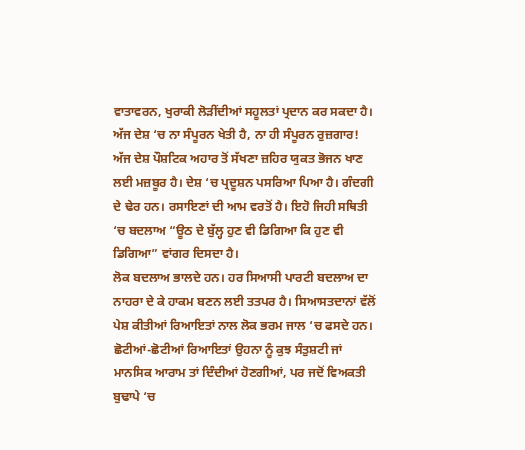ਵਾਤਾਵਰਨ, ਖੁਰਾਕੀ ਲੋੜੀਂਦੀਆਂ ਸਹੂਲਤਾਂ ਪ੍ਰਦਾਨ ਕਰ ਸਕਦਾ ਹੈ। ਅੱਜ ਦੇਸ਼ ‘ਚ ਨਾ ਸੰਪੂਰਨ ਖੇਤੀ ਹੈ, ਨਾ ਹੀ ਸੰਪੂਰਨ ਰੁਜ਼ਗਾਰ! ਅੱਜ ਦੇਸ਼ ਪੌਸ਼ਟਿਕ ਅਹਾਰ ਤੋਂ ਸੱਖਣਾ ਜ਼ਹਿਰ ਯੁਕਤ ਭੋਜਨ ਖਾਣ ਲਈ ਮਜ਼ਬੂਰ ਹੈ। ਦੇਸ਼ ‘ਚ ਪ੍ਰਦੂਸ਼ਨ ਪਸਰਿਆ ਪਿਆ ਹੈ। ਗੰਦਗੀ ਦੇ ਢੇਰ ਹਨ। ਰਸਾਇਣਾਂ ਦੀ ਆਮ ਵਰਤੋਂ ਹੈ। ਇਹੋ ਜਿਹੀ ਸਥਿਤੀ ‘ਚ ਬਦਲਾਅ “ਊਠ ਦੇ ਬੁੱਲ੍ਹ ਹੁਣ ਵੀ ਡਿਗਿਆ ਕਿ ਹੁਣ ਵੀ ਡਿਗਿਆ” ਵਾਂਗਰ ਦਿਸਦਾ ਹੈ।
ਲੋਕ ਬਦਲਾਅ ਭਾਲਦੇ ਹਨ। ਹਰ ਸਿਆਸੀ ਪਾਰਟੀ ਬਦਲਾਅ ਦਾ ਨਾਹਰਾ ਦੇ ਕੇ ਹਾਕਮ ਬਣਨ ਲਈ ਤਤਪਰ ਹੈ। ਸਿਆਸਤਦਾਨਾਂ ਵੱਲੋਂ ਪੇਸ਼ ਕੀਤੀਆਂ ਰਿਆਇਤਾਂ ਨਾਲ ਲੋਕ ਭਰਮ ਜਾਲ ‘ਚ ਫਸਦੇ ਹਨ। ਛੋਟੀਆਂ-ਛੋਟੀਆਂ ਰਿਆਇਤਾਂ ਉਹਨਾ ਨੂੰ ਕੁਝ ਸੰਤੁਸ਼ਟੀ ਜਾਂ ਮਾਨਸਿਕ ਆਰਾਮ ਤਾਂ ਦਿੰਦੀਆਂ ਹੋਣਗੀਆਂ, ਪਰ ਜਦੋਂ ਵਿਅਕਤੀ ਬੁਢਾਪੇ ‘ਚ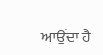ਆਉਂਦਾ ਹੈ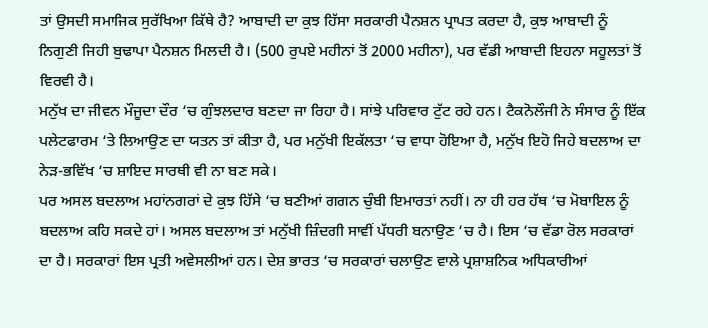ਤਾਂ ਉਸਦੀ ਸਮਾਜਿਕ ਸੁਰੱਖਿਆ ਕਿੱਥੇ ਹੈ? ਆਬਾਦੀ ਦਾ ਕੁਝ ਹਿੱਸਾ ਸਰਕਾਰੀ ਪੈਨਸ਼ਨ ਪ੍ਰਾਪਤ ਕਰਦਾ ਹੈ, ਕੁਝ ਆਬਾਦੀ ਨੂੰ ਨਿਗੁਣੀ ਜਿਹੀ ਬੁਢਾਪਾ ਪੈਨਸ਼ਨ ਮਿਲਦੀ ਹੈ। (500 ਰੁਪਏ ਮਹੀਨਾਂ ਤੋਂ 2000 ਮਹੀਨਾ), ਪਰ ਵੱਡੀ ਆਬਾਦੀ ਇਹਨਾ ਸਹੂਲਤਾਂ ਤੋਂ ਵਿਰਵੀ ਹੈ।
ਮਨੁੱਖ ਦਾ ਜੀਵਨ ਮੌਜੂਦਾ ਦੌਰ ‘ਚ ਗੁੰਝਲਦਾਰ ਬਣਦਾ ਜਾ ਰਿਹਾ ਹੈ। ਸਾਂਝੇ ਪਰਿਵਾਰ ਟੁੱਟ ਰਹੇ ਹਨ। ਟੈਕਨੋਲੌਜੀ ਨੇ ਸੰਸਾਰ ਨੂੰ ਇੱਕ ਪਲੇਟਫਾਰਮ ‘ਤੇ ਲਿਆਉਣ ਦਾ ਯਤਨ ਤਾਂ ਕੀਤਾ ਹੈ, ਪਰ ਮਨੁੱਖੀ ਇਕੱਲਤਾ ‘ਚ ਵਾਧਾ ਹੋਇਆ ਹੈ, ਮਨੁੱਖ ਇਹੋ ਜਿਹੇ ਬਦਲਾਅ ਦਾ ਨੇੜ-ਭਵਿੱਖ ‘ਚ ਸ਼ਾਇਦ ਸਾਰਥੀ ਵੀ ਨਾ ਬਣ ਸਕੇ।
ਪਰ ਅਸਲ ਬਦਲਾਅ ਮਹਾਂਨਗਰਾਂ ਦੇ ਕੁਝ ਹਿੱਸੇ ‘ਚ ਬਣੀਆਂ ਗਗਨ ਚੁੰਬੀ ਇਮਾਰਤਾਂ ਨਹੀਂ। ਨਾ ਹੀ ਹਰ ਹੱਥ ‘ਚ ਮੋਬਾਇਲ ਨੂੰ ਬਦਲਾਅ ਕਹਿ ਸਕਦੇ ਹਾਂ। ਅਸਲ ਬਦਲਾਅ ਤਾਂ ਮਨੁੱਖੀ ਜ਼ਿੰਦਗੀ ਸਾਵੀਂ ਪੱਧਰੀ ਬਨਾਉਣ ‘ਚ ਹੈ। ਇਸ ‘ਚ ਵੱਡਾ ਰੋਲ ਸਰਕਾਰਾਂ ਦਾ ਹੈ। ਸਰਕਾਰਾਂ ਇਸ ਪ੍ਰਤੀ ਅਵੇਸਲੀਆਂ ਹਨ। ਦੇਸ਼ ਭਾਰਤ ‘ਚ ਸਰਕਾਰਾਂ ਚਲਾਉਣ ਵਾਲੇ ਪ੍ਰਸ਼ਾਸ਼ਨਿਕ ਅਧਿਕਾਰੀਆਂ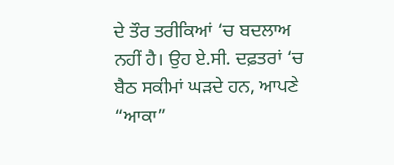ਦੇ ਤੌਰ ਤਰੀਕਿਆਂ ‘ਚ ਬਦਲਾਅ ਨਹੀਂ ਹੈ। ਉਹ ਏ.ਸੀ. ਦਫ਼ਤਰਾਂ ‘ਚ ਬੈਠ ਸਕੀਮਾਂ ਘੜਦੇ ਹਨ, ਆਪਣੇ “ਆਕਾ”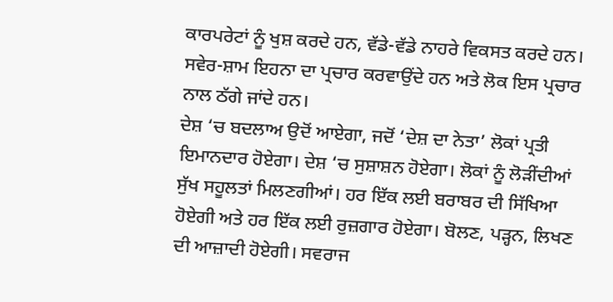ਕਾਰਪਰੇਟਾਂ ਨੂੰ ਖੁਸ਼ ਕਰਦੇ ਹਨ, ਵੱਡੇ-ਵੱਡੇ ਨਾਹਰੇ ਵਿਕਸਤ ਕਰਦੇ ਹਨ। ਸਵੇਰ-ਸ਼ਾਮ ਇਹਨਾ ਦਾ ਪ੍ਰਚਾਰ ਕਰਵਾਉਂਦੇ ਹਨ ਅਤੇ ਲੋਕ ਇਸ ਪ੍ਰਚਾਰ ਨਾਲ ਠੱਗੇ ਜਾਂਦੇ ਹਨ।
ਦੇਸ਼ ‘ਚ ਬਦਲਾਅ ਉਦੋਂ ਆਏਗਾ, ਜਦੋਂ ‘ਦੇਸ਼ ਦਾ ਨੇਤਾ’ ਲੋਕਾਂ ਪ੍ਰਤੀ ਇਮਾਨਦਾਰ ਹੋਏਗਾ। ਦੇਸ਼ ‘ਚ ਸੁਸ਼ਾਸ਼ਨ ਹੋਏਗਾ। ਲੋਕਾਂ ਨੂੰ ਲੋੜੀਂਦੀਆਂ ਸੁੱਖ ਸਹੂਲਤਾਂ ਮਿਲਣਗੀਆਂ। ਹਰ ਇੱਕ ਲਈ ਬਰਾਬਰ ਦੀ ਸਿੱਖਿਆ ਹੋਏਗੀ ਅਤੇ ਹਰ ਇੱਕ ਲਈ ਰੁਜ਼ਗਾਰ ਹੋਏਗਾ। ਬੋਲਣ, ਪੜ੍ਹਨ, ਲਿਖਣ ਦੀ ਆਜ਼ਾਦੀ ਹੋਏਗੀ। ਸਵਰਾਜ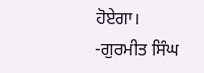ਹੋਏਗਾ।
-ਗੁਰਮੀਤ ਸਿੰਘ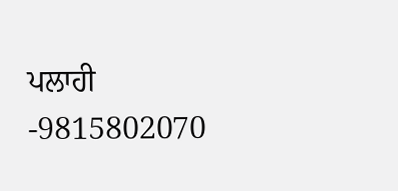ਪਲਾਹੀ
-9815802070